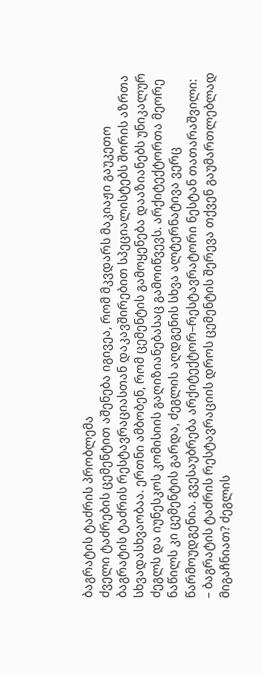ბაგრატის ტაძრის პრობლემა
ძველი ტაძრების ცემენტით აშენება იგივეა, რომ მკვდარს მაკიაჟი გაუკეთო
ბაგრატის ტაძრის რესტავრაციასთან დაკავშირებით სპეციალისტებს შორის აზრთა სხვადასხვაობაა. ერთნი ამბობენ, რომ ცემენტის გამოყენება დააზიანებს უნიკალურ ძეგლს და იუნესკოს კომისიის გაღიზიანებასაც გამოიწვევს. არქიტექტორთა მეორე ნაწილს კი ცემენტის გარდა, ძეგლის აღდგენის სხვა ალტერნატივა ვერც წარმოუდგენია. გვესაუბრება არქიტექტორ–რესტავრატორი ნესტან თათარაშვილი:
– ბაგრატის ტაძრის რესტავრაციის დროს ცემენტის შერევა თქვენ გაუმართლებლად მიგაჩნიათ? ძეგლის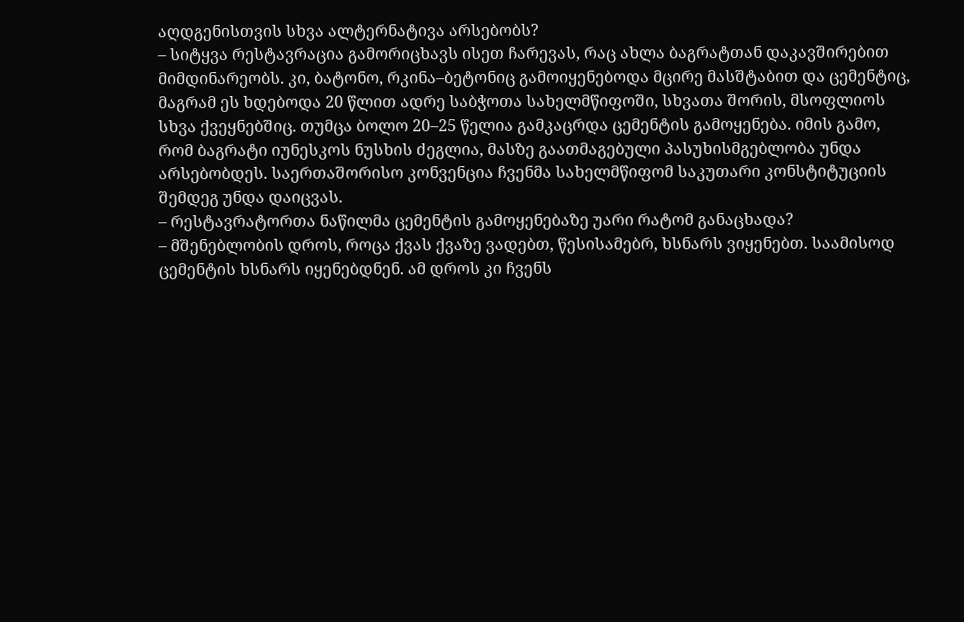აღდგენისთვის სხვა ალტერნატივა არსებობს?
– სიტყვა რესტავრაცია გამორიცხავს ისეთ ჩარევას, რაც ახლა ბაგრატთან დაკავშირებით მიმდინარეობს. კი, ბატონო, რკინა–ბეტონიც გამოიყენებოდა მცირე მასშტაბით და ცემენტიც, მაგრამ ეს ხდებოდა 20 წლით ადრე საბჭოთა სახელმწიფოში, სხვათა შორის, მსოფლიოს სხვა ქვეყნებშიც. თუმცა ბოლო 20–25 წელია გამკაცრდა ცემენტის გამოყენება. იმის გამო, რომ ბაგრატი იუნესკოს ნუსხის ძეგლია, მასზე გაათმაგებული პასუხისმგებლობა უნდა არსებობდეს. საერთაშორისო კონვენცია ჩვენმა სახელმწიფომ საკუთარი კონსტიტუციის შემდეგ უნდა დაიცვას.
– რესტავრატორთა ნაწილმა ცემენტის გამოყენებაზე უარი რატომ განაცხადა?
– მშენებლობის დროს, როცა ქვას ქვაზე ვადებთ, წესისამებრ, ხსნარს ვიყენებთ. საამისოდ ცემენტის ხსნარს იყენებდნენ. ამ დროს კი ჩვენს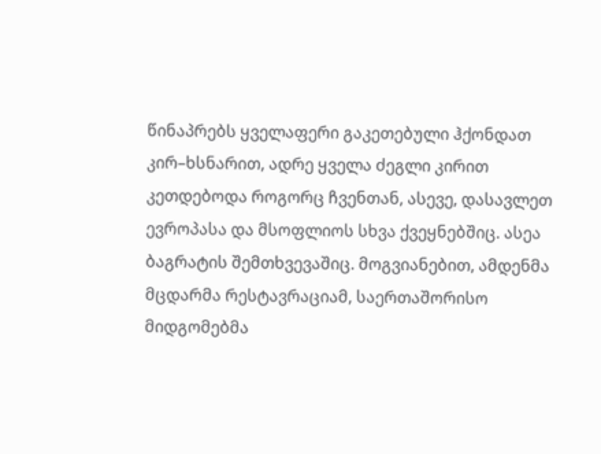წინაპრებს ყველაფერი გაკეთებული ჰქონდათ კირ–ხსნარით, ადრე ყველა ძეგლი კირით კეთდებოდა როგორც ჩვენთან, ასევე, დასავლეთ ევროპასა და მსოფლიოს სხვა ქვეყნებშიც. ასეა ბაგრატის შემთხვევაშიც. მოგვიანებით, ამდენმა მცდარმა რესტავრაციამ, საერთაშორისო მიდგომებმა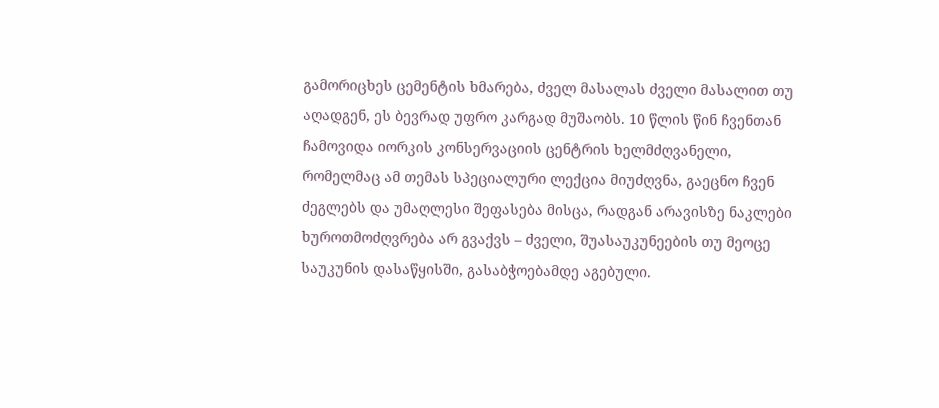გამორიცხეს ცემენტის ხმარება, ძველ მასალას ძველი მასალით თუ აღადგენ, ეს ბევრად უფრო კარგად მუშაობს. 10 წლის წინ ჩვენთან ჩამოვიდა იორკის კონსერვაციის ცენტრის ხელმძღვანელი, რომელმაც ამ თემას სპეციალური ლექცია მიუძღვნა, გაეცნო ჩვენ ძეგლებს და უმაღლესი შეფასება მისცა, რადგან არავისზე ნაკლები ხუროთმოძღვრება არ გვაქვს – ძველი, შუასაუკუნეების თუ მეოცე საუკუნის დასაწყისში, გასაბჭოებამდე აგებული.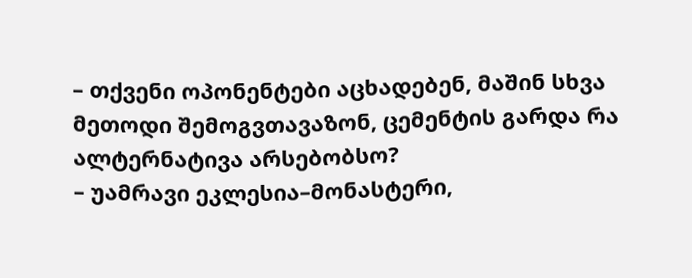– თქვენი ოპონენტები აცხადებენ, მაშინ სხვა მეთოდი შემოგვთავაზონ, ცემენტის გარდა რა ალტერნატივა არსებობსო?
– უამრავი ეკლესია–მონასტერი,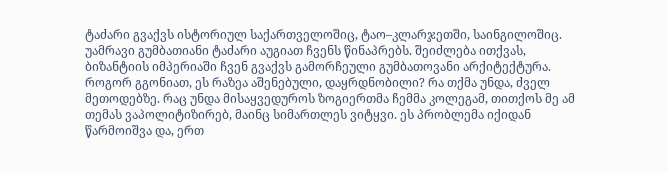ტაძარი გვაქვს ისტორიულ საქართველოშიც, ტაო–კლარჯეთში, საინგილოშიც. უამრავი გუმბათიანი ტაძარი აუგიათ ჩვენს წინაპრებს. შეიძლება ითქვას, ბიზანტიის იმპერიაში ჩვენ გვაქვს გამორჩეული გუმბათოვანი არქიტექტურა. როგორ გგონიათ, ეს რაზეა აშენებული, დაყრდნობილი? რა თქმა უნდა, ძველ მეთოდებზე. რაც უნდა მისაყვედუროს ზოგიერთმა ჩემმა კოლეგამ, თითქოს მე ამ თემას ვაპოლიტიზირებ, მაინც სიმართლეს ვიტყვი. ეს პრობლემა იქიდან წარმოიშვა და, ერთ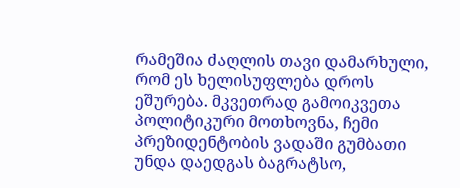რამეშია ძაღლის თავი დამარხული, რომ ეს ხელისუფლება დროს ეშურება. მკვეთრად გამოიკვეთა პოლიტიკური მოთხოვნა, ჩემი პრეზიდენტობის ვადაში გუმბათი უნდა დაედგას ბაგრატსო,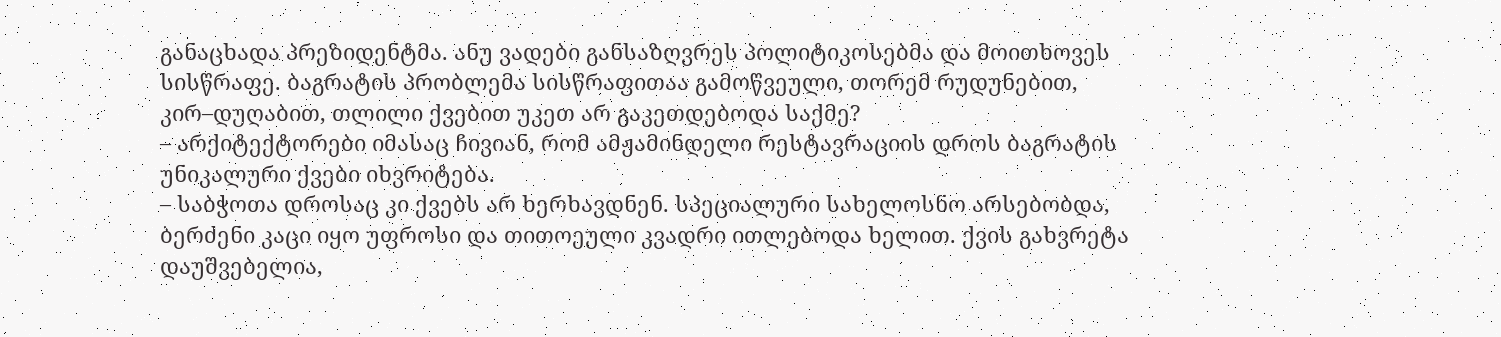განაცხადა პრეზიდენტმა. ანუ ვადები განსაზღვრეს პოლიტიკოსებმა და მოითხოვეს სისწრაფე. ბაგრატის პრობლემა სისწრაფითაა გამოწვეული, თორემ რუდუნებით, კირ–დუღაბით, თლილი ქვებით უკეთ არ გაკეთდებოდა საქმე?
– არქიტექტორები იმასაც ჩივიან, რომ ამჟამინდელი რესტავრაციის დროს ბაგრატის უნიკალური ქვები იხვრიტება.
– საბჭოთა დროსაც კი ქვებს არ ხერხავდნენ. სპეციალური სახელოსნო არსებობდა, ბერძენი კაცი იყო უფროსი და თითოეული კვადრი ითლებოდა ხელით. ქვის გახვრეტა დაუშვებელია,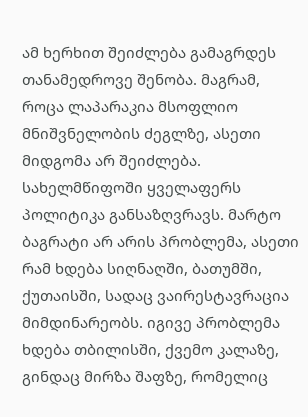ამ ხერხით შეიძლება გამაგრდეს თანამედროვე შენობა. მაგრამ, როცა ლაპარაკია მსოფლიო მნიშვნელობის ძეგლზე, ასეთი მიდგომა არ შეიძლება. სახელმწიფოში ყველაფერს პოლიტიკა განსაზღვრავს. მარტო ბაგრატი არ არის პრობლემა, ასეთი რამ ხდება სიღნაღში, ბათუმში, ქუთაისში, სადაც ვაირესტავრაცია მიმდინარეობს. იგივე პრობლემა ხდება თბილისში, ქვემო კალაზე, გინდაც მირზა შაფზე, რომელიც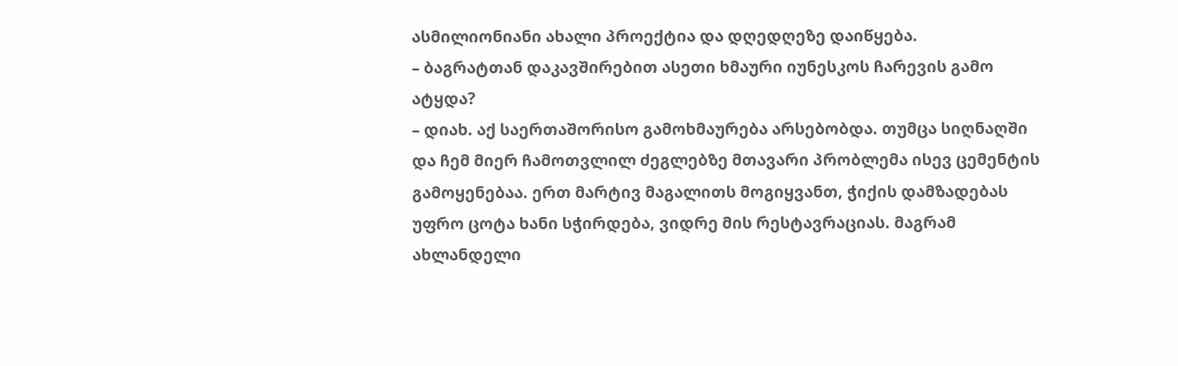ასმილიონიანი ახალი პროექტია და დღედღეზე დაიწყება.
– ბაგრატთან დაკავშირებით ასეთი ხმაური იუნესკოს ჩარევის გამო ატყდა?
– დიახ. აქ საერთაშორისო გამოხმაურება არსებობდა. თუმცა სიღნაღში და ჩემ მიერ ჩამოთვლილ ძეგლებზე მთავარი პრობლემა ისევ ცემენტის გამოყენებაა. ერთ მარტივ მაგალითს მოგიყვანთ, ჭიქის დამზადებას უფრო ცოტა ხანი სჭირდება, ვიდრე მის რესტავრაციას. მაგრამ ახლანდელი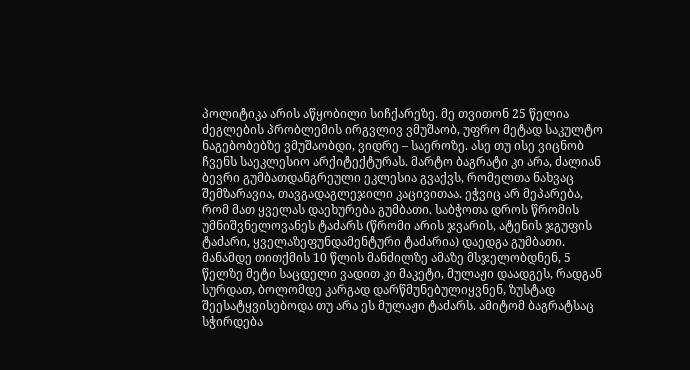პოლიტიკა არის აწყობილი სიჩქარეზე. მე თვითონ 25 წელია ძეგლების პრობლემის ირგვლივ ვმუშაობ, უფრო მეტად საკულტო ნაგებობებზე ვმუშაობდი, ვიდრე – საეროზე. ასე თუ ისე ვიცნობ ჩვენს საეკლესიო არქიტექტურას. მარტო ბაგრატი კი არა, ძალიან ბევრი გუმბათდანგრეული ეკლესია გვაქვს, რომელთა ნახვაც შემზარავია, თავგადაგლეჯილი კაცივითაა. ეჭვიც არ მეპარება, რომ მათ ყველას დაეხურება გუმბათი. საბჭოთა დროს წრომის უმნიშვნელოვანეს ტაძარს (წრომი არის ჯვარის, ატენის ჯგუფის ტაძარი, ყველაზეფუნდამენტური ტაძარია) დაედგა გუმბათი. მანამდე თითქმის 10 წლის მანძილზე ამაზე მსჯელობდნენ, 5 წელზე მეტი საცდელი ვადით კი მაკეტი, მულაჟი დაადგეს, რადგან სურდათ, ბოლომდე კარგად დარწმუნებულიყვნენ, ზუსტად შეესატყვისებოდა თუ არა ეს მულაჟი ტაძარს. ამიტომ ბაგრატსაც სჭირდება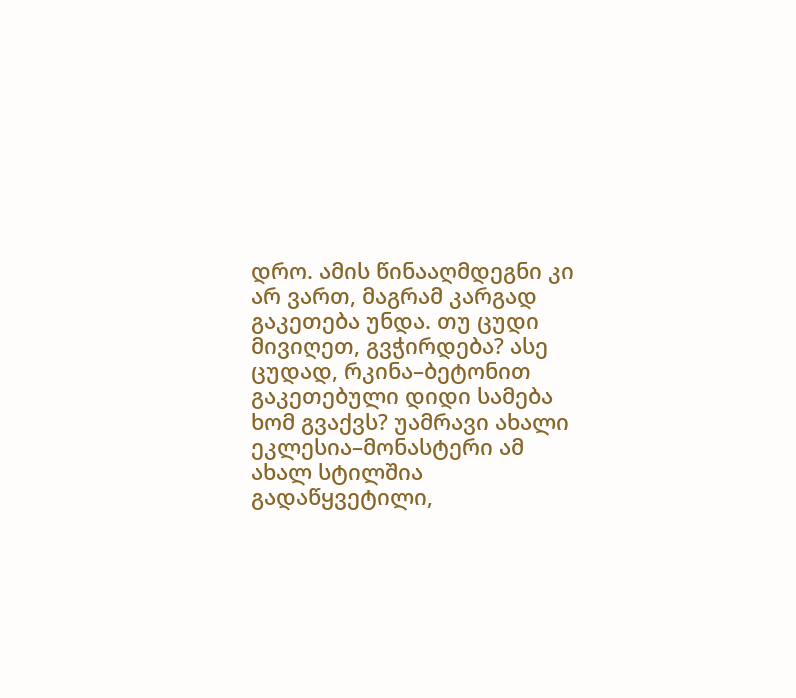დრო. ამის წინააღმდეგნი კი არ ვართ, მაგრამ კარგად გაკეთება უნდა. თუ ცუდი მივიღეთ, გვჭირდება? ასე ცუდად, რკინა–ბეტონით გაკეთებული დიდი სამება ხომ გვაქვს? უამრავი ახალი ეკლესია–მონასტერი ამ ახალ სტილშია გადაწყვეტილი,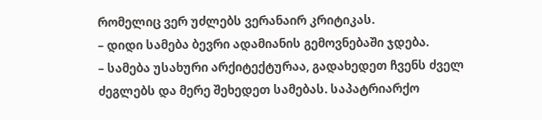რომელიც ვერ უძლებს ვერანაირ კრიტიკას.
– დიდი სამება ბევრი ადამიანის გემოვნებაში ჯდება.
– სამება უსახური არქიტექტურაა, გადახედეთ ჩვენს ძველ ძეგლებს და მერე შეხედეთ სამებას. საპატრიარქო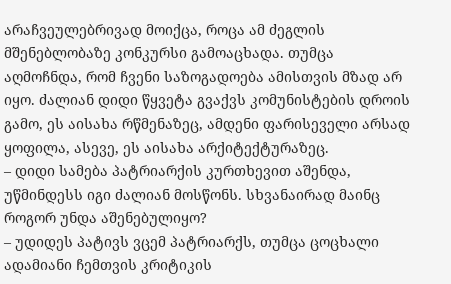არაჩვეულებრივად მოიქცა, როცა ამ ძეგლის მშენებლობაზე კონკურსი გამოაცხადა. თუმცა აღმოჩნდა, რომ ჩვენი საზოგადოება ამისთვის მზად არ იყო. ძალიან დიდი წყვეტა გვაქვს კომუნისტების დროის გამო, ეს აისახა რწმენაზეც, ამდენი ფარისეველი არსად ყოფილა, ასევე, ეს აისახა არქიტექტურაზეც.
– დიდი სამება პატრიარქის კურთხევით აშენდა, უწმინდესს იგი ძალიან მოსწონს. სხვანაირად მაინც როგორ უნდა აშენებულიყო?
– უდიდეს პატივს ვცემ პატრიარქს, თუმცა ცოცხალი ადამიანი ჩემთვის კრიტიკის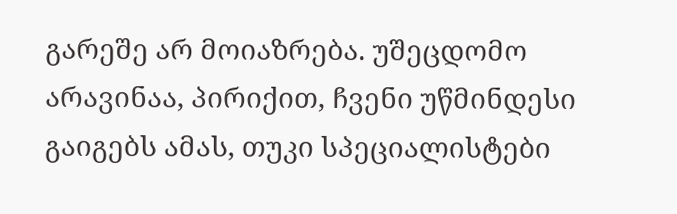გარეშე არ მოიაზრება. უშეცდომო არავინაა, პირიქით, ჩვენი უწმინდესი გაიგებს ამას, თუკი სპეციალისტები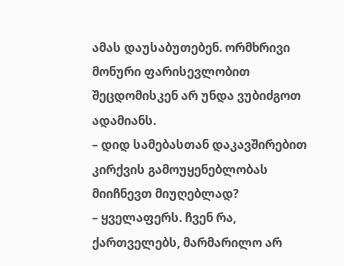ამას დაუსაბუთებენ. ორმხრივი მონური ფარისევლობით შეცდომისკენ არ უნდა ვუბიძგოთ ადამიანს.
– დიდ სამებასთან დაკავშირებით კირქვის გამოუყენებლობას მიიჩნევთ მიუღებლად?
– ყველაფერს. ჩვენ რა, ქართველებს, მარმარილო არ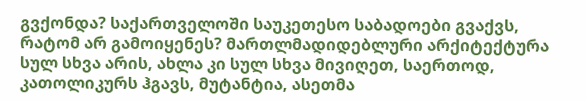გვქონდა? საქართველოში საუკეთესო საბადოები გვაქვს, რატომ არ გამოიყენეს? მართლმადიდებლური არქიტექტურა სულ სხვა არის, ახლა კი სულ სხვა მივიღეთ, საერთოდ, კათოლიკურს ჰგავს, მუტანტია, ასეთმა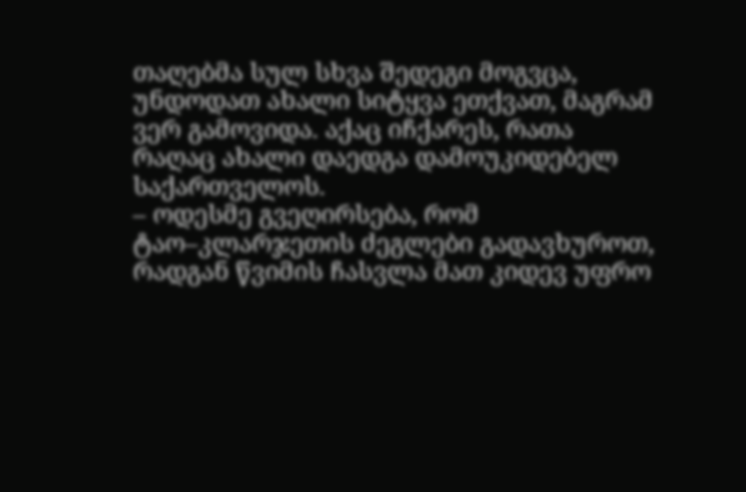თაღებმა სულ სხვა შედეგი მოგვცა, უნდოდათ ახალი სიტყვა ეთქვათ, მაგრამ ვერ გამოვიდა. აქაც იჩქარეს, რათა რაღაც ახალი დაედგა დამოუკიდებელ საქართველოს.
– ოდესმე გვეღირსება, რომ ტაო–კლარჯეთის ძეგლები გადავხუროთ, რადგან წვიმის ჩასვლა მათ კიდევ უფრო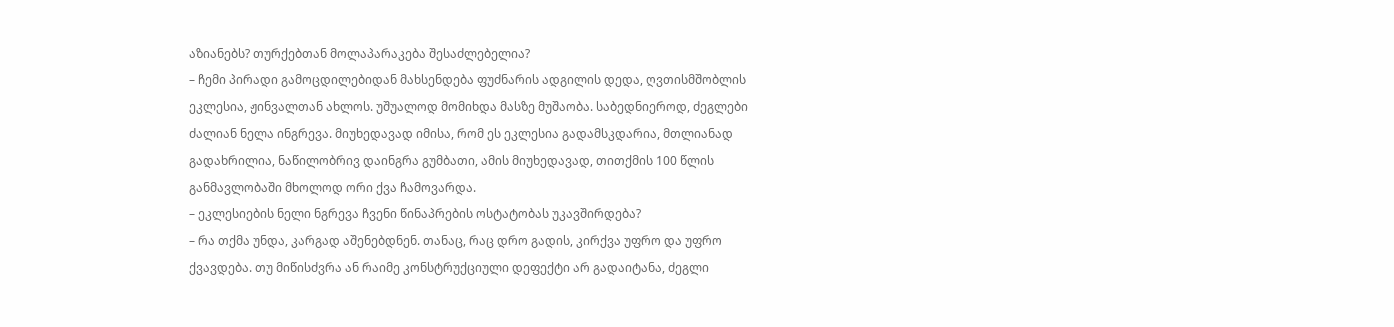აზიანებს? თურქებთან მოლაპარაკება შესაძლებელია?
– ჩემი პირადი გამოცდილებიდან მახსენდება ფუძნარის ადგილის დედა, ღვთისმშობლის ეკლესია, ჟინვალთან ახლოს. უშუალოდ მომიხდა მასზე მუშაობა. საბედნიეროდ, ძეგლები ძალიან ნელა ინგრევა. მიუხედავად იმისა, რომ ეს ეკლესია გადამსკდარია, მთლიანად გადახრილია, ნაწილობრივ დაინგრა გუმბათი, ამის მიუხედავად, თითქმის 100 წლის განმავლობაში მხოლოდ ორი ქვა ჩამოვარდა.
– ეკლესიების ნელი ნგრევა ჩვენი წინაპრების ოსტატობას უკავშირდება?
– რა თქმა უნდა, კარგად აშენებდნენ. თანაც, რაც დრო გადის, კირქვა უფრო და უფრო ქვავდება. თუ მიწისძვრა ან რაიმე კონსტრუქციული დეფექტი არ გადაიტანა, ძეგლი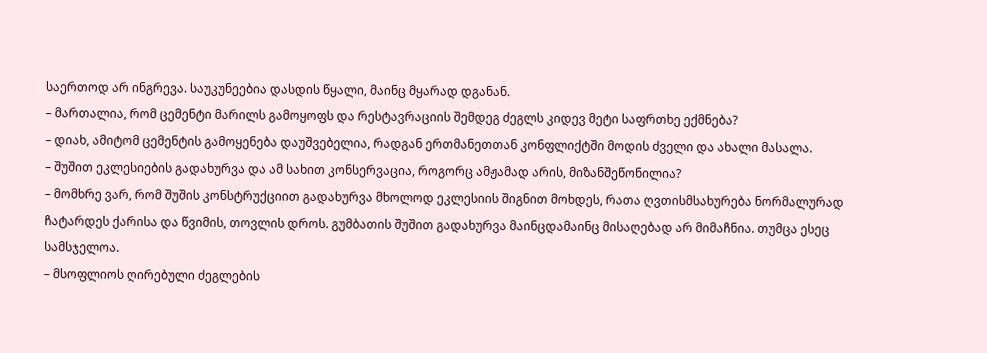საერთოდ არ ინგრევა. საუკუნეებია დასდის წყალი, მაინც მყარად დგანან.
– მართალია, რომ ცემენტი მარილს გამოყოფს და რესტავრაციის შემდეგ ძეგლს კიდევ მეტი საფრთხე ექმნება?
– დიახ, ამიტომ ცემენტის გამოყენება დაუშვებელია, რადგან ერთმანეთთან კონფლიქტში მოდის ძველი და ახალი მასალა.
– შუშით ეკლესიების გადახურვა და ამ სახით კონსერვაცია, როგორც ამჟამად არის, მიზანშეწონილია?
– მომხრე ვარ, რომ შუშის კონსტრუქციით გადახურვა მხოლოდ ეკლესიის შიგნით მოხდეს, რათა ღვთისმსახურება ნორმალურად ჩატარდეს ქარისა და წვიმის, თოვლის დროს. გუმბათის შუშით გადახურვა მაინცდამაინც მისაღებად არ მიმაჩნია. თუმცა ესეც სამსჯელოა.
– მსოფლიოს ღირებული ძეგლების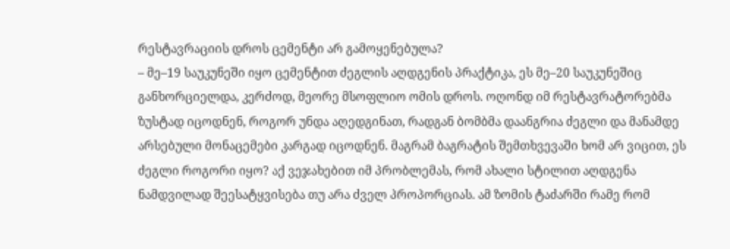რესტავრაციის დროს ცემენტი არ გამოყენებულა?
– მე–19 საუკუნეში იყო ცემენტით ძეგლის აღდგენის პრაქტიკა, ეს მე–20 საუკუნეშიც განხორციელდა, კერძოდ, მეორე მსოფლიო ომის დროს. ოღონდ იმ რესტავრატორებმა ზუსტად იცოდნენ, როგორ უნდა აღედგინათ, რადგან ბომბმა დაანგრია ძეგლი და მანამდე არსებული მონაცემები კარგად იცოდნენ. მაგრამ ბაგრატის შემთხვევაში ხომ არ ვიცით, ეს ძეგლი როგორი იყო? აქ ვეჯახებით იმ პრობლემას, რომ ახალი სტილით აღდგენა ნამდვილად შეესატყვისება თუ არა ძველ პროპორციას. ამ ზომის ტაძარში რამე რომ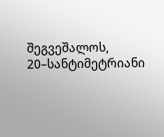შეგვეშალოს, 20–სანტიმეტრიანი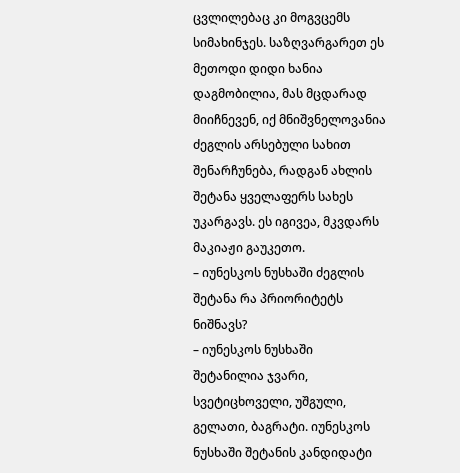ცვლილებაც კი მოგვცემს სიმახინჯეს. საზღვარგარეთ ეს მეთოდი დიდი ხანია დაგმობილია, მას მცდარად მიიჩნევენ, იქ მნიშვნელოვანია ძეგლის არსებული სახით შენარჩუნება, რადგან ახლის შეტანა ყველაფერს სახეს უკარგავს. ეს იგივეა, მკვდარს მაკიაჟი გაუკეთო.
– იუნესკოს ნუსხაში ძეგლის შეტანა რა პრიორიტეტს ნიშნავს?
– იუნესკოს ნუსხაში შეტანილია ჯვარი, სვეტიცხოველი, უშგული, გელათი, ბაგრატი. იუნესკოს ნუსხაში შეტანის კანდიდატი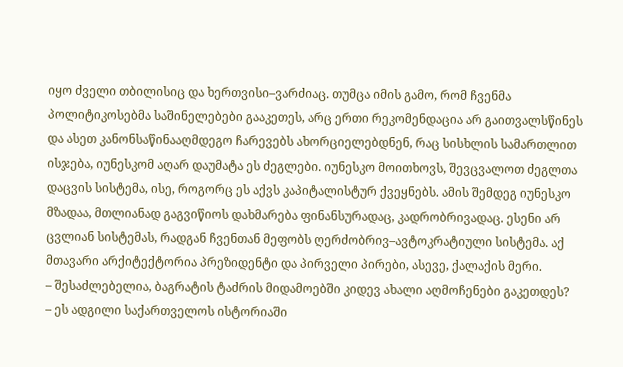იყო ძველი თბილისიც და ხერთვისი–ვარძიაც. თუმცა იმის გამო, რომ ჩვენმა პოლიტიკოსებმა საშინელებები გააკეთეს, არც ერთი რეკომენდაცია არ გაითვალსწინეს და ასეთ კანონსაწინააღმდეგო ჩარევებს ახორციელებდნენ, რაც სისხლის სამართლით ისჯება, იუნესკომ აღარ დაუმატა ეს ძეგლები. იუნესკო მოითხოვს, შევცვალოთ ძეგლთა დაცვის სისტემა, ისე, როგორც ეს აქვს კაპიტალისტურ ქვეყნებს. ამის შემდეგ იუნესკო მზადაა, მთლიანად გაგვიწიოს დახმარება ფინანსურადაც, კადრობრივადაც. ესენი არ ცვლიან სისტემას, რადგან ჩვენთან მეფობს ღერძობრივ–ავტოკრატიული სისტემა. აქ მთავარი არქიტექტორია პრეზიდენტი და პირველი პირები, ასევე, ქალაქის მერი.
– შესაძლებელია, ბაგრატის ტაძრის მიდამოებში კიდევ ახალი აღმოჩენები გაკეთდეს?
– ეს ადგილი საქართველოს ისტორიაში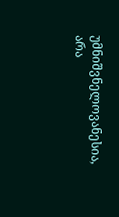უმნიშვნელოვანესია, არა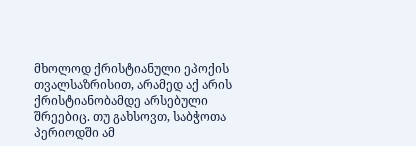მხოლოდ ქრისტიანული ეპოქის თვალსაზრისით, არამედ აქ არის ქრისტიანობამდე არსებული შრეებიც. თუ გახსოვთ, საბჭოთა პერიოდში ამ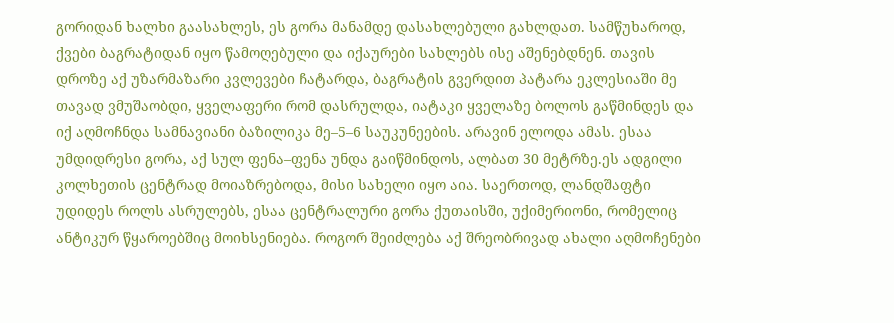გორიდან ხალხი გაასახლეს, ეს გორა მანამდე დასახლებული გახლდათ. სამწუხაროდ, ქვები ბაგრატიდან იყო წამოღებული და იქაურები სახლებს ისე აშენებდნენ. თავის დროზე აქ უზარმაზარი კვლევები ჩატარდა, ბაგრატის გვერდით პატარა ეკლესიაში მე თავად ვმუშაობდი, ყველაფერი რომ დასრულდა, იატაკი ყველაზე ბოლოს გაწმინდეს და იქ აღმოჩნდა სამნავიანი ბაზილიკა მე–5–6 საუკუნეების. არავინ ელოდა ამას. ესაა უმდიდრესი გორა, აქ სულ ფენა–ფენა უნდა გაიწმინდოს, ალბათ 30 მეტრზე.ეს ადგილი კოლხეთის ცენტრად მოიაზრებოდა, მისი სახელი იყო აია. საერთოდ, ლანდშაფტი უდიდეს როლს ასრულებს, ესაა ცენტრალური გორა ქუთაისში, უქიმერიონი, რომელიც ანტიკურ წყაროებშიც მოიხსენიება. როგორ შეიძლება აქ შრეობრივად ახალი აღმოჩენები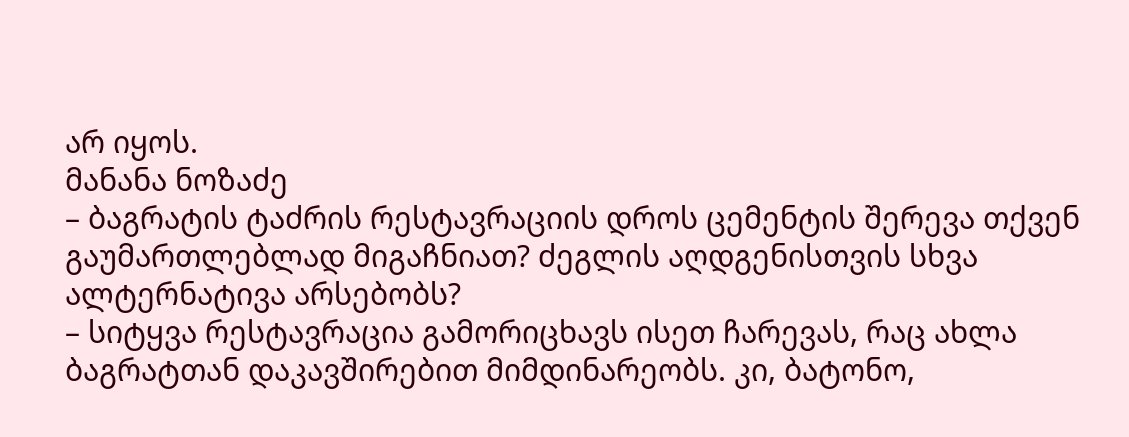არ იყოს.
მანანა ნოზაძე
– ბაგრატის ტაძრის რესტავრაციის დროს ცემენტის შერევა თქვენ გაუმართლებლად მიგაჩნიათ? ძეგლის აღდგენისთვის სხვა ალტერნატივა არსებობს?
– სიტყვა რესტავრაცია გამორიცხავს ისეთ ჩარევას, რაც ახლა ბაგრატთან დაკავშირებით მიმდინარეობს. კი, ბატონო,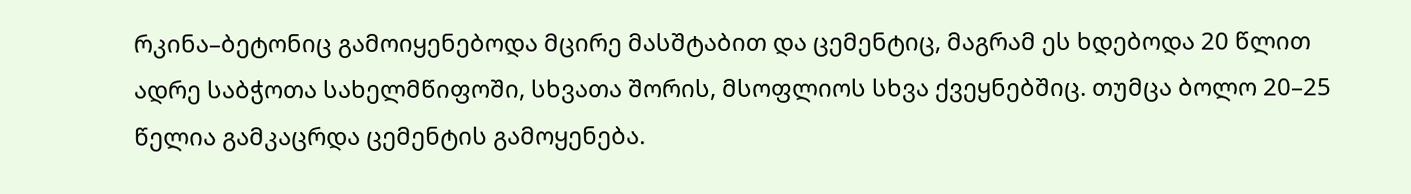რკინა–ბეტონიც გამოიყენებოდა მცირე მასშტაბით და ცემენტიც, მაგრამ ეს ხდებოდა 20 წლით ადრე საბჭოთა სახელმწიფოში, სხვათა შორის, მსოფლიოს სხვა ქვეყნებშიც. თუმცა ბოლო 20–25 წელია გამკაცრდა ცემენტის გამოყენება.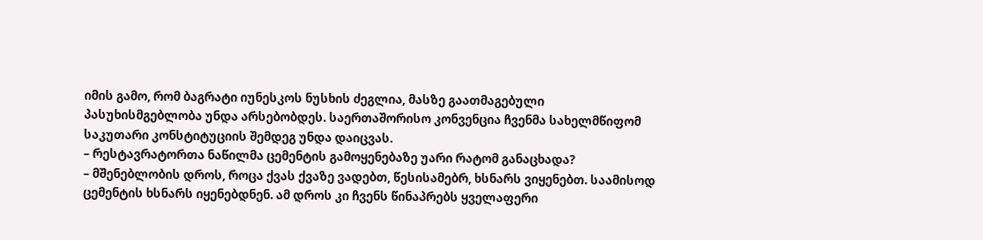იმის გამო, რომ ბაგრატი იუნესკოს ნუსხის ძეგლია, მასზე გაათმაგებული პასუხისმგებლობა უნდა არსებობდეს. საერთაშორისო კონვენცია ჩვენმა სახელმწიფომ საკუთარი კონსტიტუციის შემდეგ უნდა დაიცვას.
– რესტავრატორთა ნაწილმა ცემენტის გამოყენებაზე უარი რატომ განაცხადა?
– მშენებლობის დროს, როცა ქვას ქვაზე ვადებთ, წესისამებრ, ხსნარს ვიყენებთ. საამისოდ ცემენტის ხსნარს იყენებდნენ. ამ დროს კი ჩვენს წინაპრებს ყველაფერი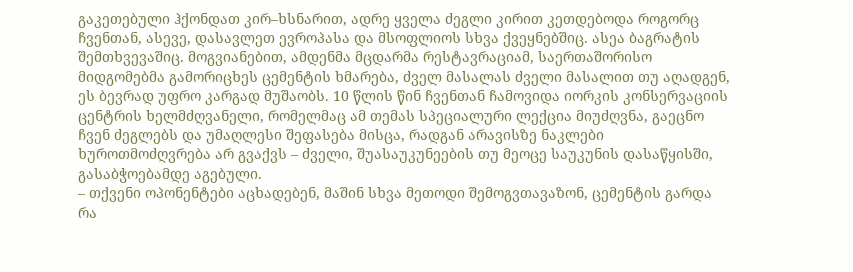გაკეთებული ჰქონდათ კირ–ხსნარით, ადრე ყველა ძეგლი კირით კეთდებოდა როგორც ჩვენთან, ასევე, დასავლეთ ევროპასა და მსოფლიოს სხვა ქვეყნებშიც. ასეა ბაგრატის შემთხვევაშიც. მოგვიანებით, ამდენმა მცდარმა რესტავრაციამ, საერთაშორისო მიდგომებმა გამორიცხეს ცემენტის ხმარება, ძველ მასალას ძველი მასალით თუ აღადგენ, ეს ბევრად უფრო კარგად მუშაობს. 10 წლის წინ ჩვენთან ჩამოვიდა იორკის კონსერვაციის ცენტრის ხელმძღვანელი, რომელმაც ამ თემას სპეციალური ლექცია მიუძღვნა, გაეცნო ჩვენ ძეგლებს და უმაღლესი შეფასება მისცა, რადგან არავისზე ნაკლები ხუროთმოძღვრება არ გვაქვს – ძველი, შუასაუკუნეების თუ მეოცე საუკუნის დასაწყისში, გასაბჭოებამდე აგებული.
– თქვენი ოპონენტები აცხადებენ, მაშინ სხვა მეთოდი შემოგვთავაზონ, ცემენტის გარდა რა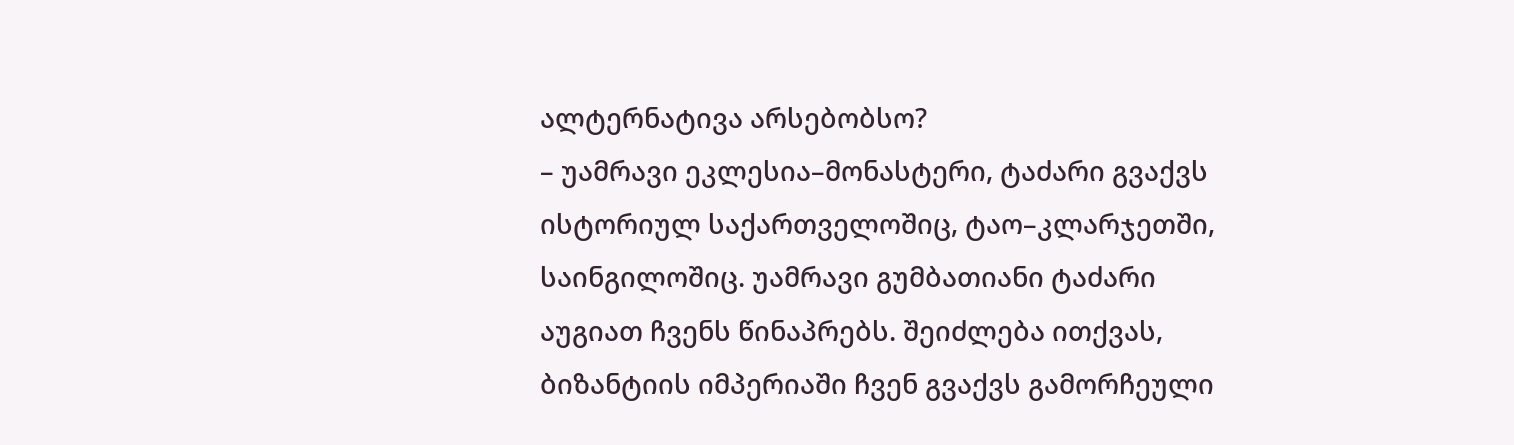ალტერნატივა არსებობსო?
– უამრავი ეკლესია–მონასტერი, ტაძარი გვაქვს ისტორიულ საქართველოშიც, ტაო–კლარჯეთში, საინგილოშიც. უამრავი გუმბათიანი ტაძარი აუგიათ ჩვენს წინაპრებს. შეიძლება ითქვას, ბიზანტიის იმპერიაში ჩვენ გვაქვს გამორჩეული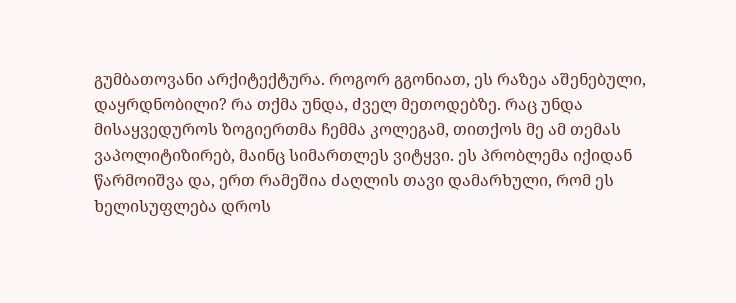გუმბათოვანი არქიტექტურა. როგორ გგონიათ, ეს რაზეა აშენებული, დაყრდნობილი? რა თქმა უნდა, ძველ მეთოდებზე. რაც უნდა მისაყვედუროს ზოგიერთმა ჩემმა კოლეგამ, თითქოს მე ამ თემას ვაპოლიტიზირებ, მაინც სიმართლეს ვიტყვი. ეს პრობლემა იქიდან წარმოიშვა და, ერთ რამეშია ძაღლის თავი დამარხული, რომ ეს ხელისუფლება დროს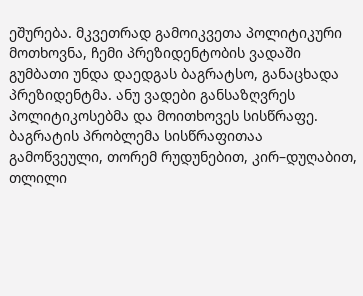ეშურება. მკვეთრად გამოიკვეთა პოლიტიკური მოთხოვნა, ჩემი პრეზიდენტობის ვადაში გუმბათი უნდა დაედგას ბაგრატსო, განაცხადა პრეზიდენტმა. ანუ ვადები განსაზღვრეს პოლიტიკოსებმა და მოითხოვეს სისწრაფე. ბაგრატის პრობლემა სისწრაფითაა გამოწვეული, თორემ რუდუნებით, კირ–დუღაბით, თლილი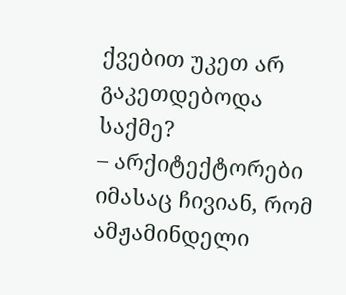ქვებით უკეთ არ გაკეთდებოდა საქმე?
– არქიტექტორები იმასაც ჩივიან, რომ ამჟამინდელი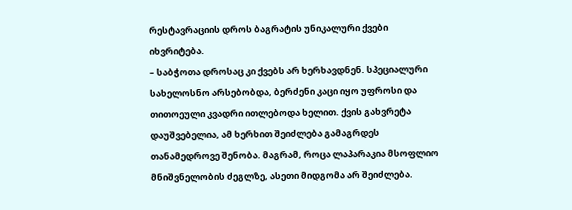რესტავრაციის დროს ბაგრატის უნიკალური ქვები იხვრიტება.
– საბჭოთა დროსაც კი ქვებს არ ხერხავდნენ. სპეციალური სახელოსნო არსებობდა, ბერძენი კაცი იყო უფროსი და თითოეული კვადრი ითლებოდა ხელით. ქვის გახვრეტა დაუშვებელია, ამ ხერხით შეიძლება გამაგრდეს თანამედროვე შენობა. მაგრამ, როცა ლაპარაკია მსოფლიო მნიშვნელობის ძეგლზე, ასეთი მიდგომა არ შეიძლება.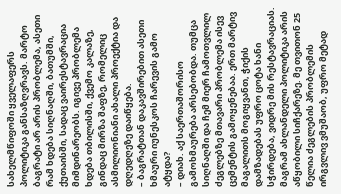სახელმწიფოში ყველაფერს პოლიტიკა განსაზღვრავს. მარტო ბაგრატი არ არის პრობლემა, ასეთი რამ ხდება სიღნაღში, ბათუმში, ქუთაისში, სადაც ვაირესტავრაცია მიმდინარეობს. იგივე პრობლემა ხდება თბილისში, ქვემო კალაზე, გინდაც მირზა შაფზე, რომელიც ასმილიონიანი ახალი პროექტია და დღედღეზე დაიწყება.
– ბაგრატთან დაკავშირებით ასეთი ხმაური იუნესკოს ჩარევის გამო ატყდა?
– დიახ. აქ საერთაშორისო გამოხმაურება არსებობდა. თუმცა სიღნაღში და ჩემ მიერ ჩამოთვლილ ძეგლებზე მთავარი პრობლემა ისევ ცემენტის გამოყენებაა. ერთ მარტივ მაგალითს მოგიყვანთ, ჭიქის დამზადებას უფრო ცოტა ხანი სჭირდება, ვიდრე მის რესტავრაციას. მაგრამ ახლანდელი პოლიტიკა არის აწყობილი სიჩქარეზე. მე თვითონ 25 წელია ძეგლების პრობლემის ირგვლივ ვმუშაობ, უფრო მეტად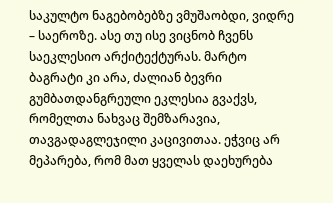საკულტო ნაგებობებზე ვმუშაობდი, ვიდრე – საეროზე. ასე თუ ისე ვიცნობ ჩვენს საეკლესიო არქიტექტურას. მარტო ბაგრატი კი არა, ძალიან ბევრი გუმბათდანგრეული ეკლესია გვაქვს, რომელთა ნახვაც შემზარავია, თავგადაგლეჯილი კაცივითაა. ეჭვიც არ მეპარება, რომ მათ ყველას დაეხურება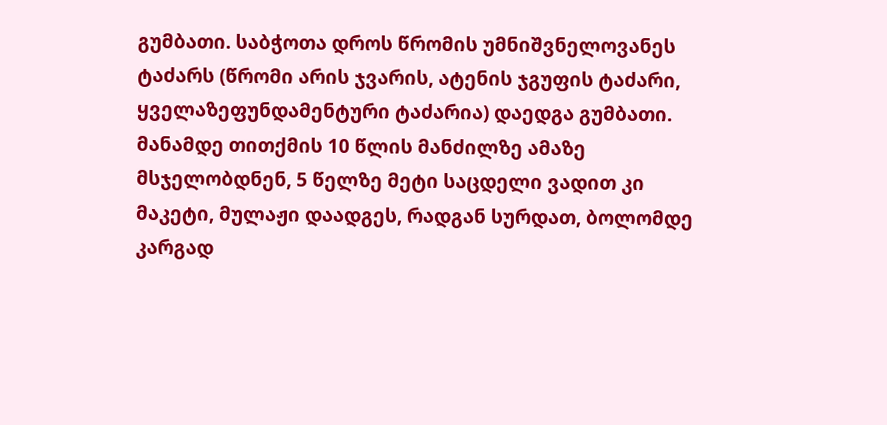გუმბათი. საბჭოთა დროს წრომის უმნიშვნელოვანეს ტაძარს (წრომი არის ჯვარის, ატენის ჯგუფის ტაძარი, ყველაზეფუნდამენტური ტაძარია) დაედგა გუმბათი. მანამდე თითქმის 10 წლის მანძილზე ამაზე მსჯელობდნენ, 5 წელზე მეტი საცდელი ვადით კი მაკეტი, მულაჟი დაადგეს, რადგან სურდათ, ბოლომდე კარგად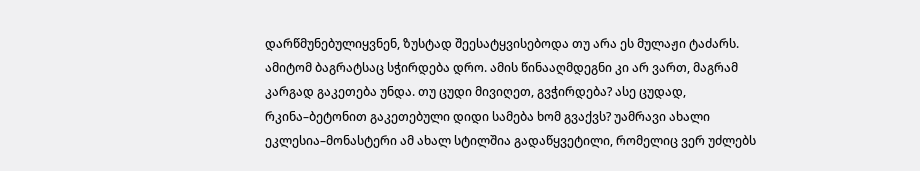დარწმუნებულიყვნენ, ზუსტად შეესატყვისებოდა თუ არა ეს მულაჟი ტაძარს. ამიტომ ბაგრატსაც სჭირდება დრო. ამის წინააღმდეგნი კი არ ვართ, მაგრამ კარგად გაკეთება უნდა. თუ ცუდი მივიღეთ, გვჭირდება? ასე ცუდად, რკინა–ბეტონით გაკეთებული დიდი სამება ხომ გვაქვს? უამრავი ახალი ეკლესია–მონასტერი ამ ახალ სტილშია გადაწყვეტილი, რომელიც ვერ უძლებს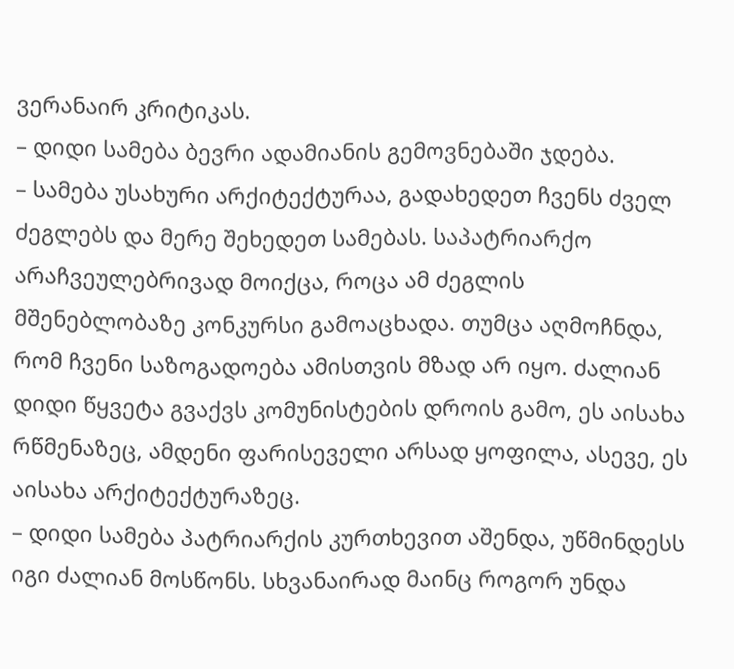ვერანაირ კრიტიკას.
– დიდი სამება ბევრი ადამიანის გემოვნებაში ჯდება.
– სამება უსახური არქიტექტურაა, გადახედეთ ჩვენს ძველ ძეგლებს და მერე შეხედეთ სამებას. საპატრიარქო არაჩვეულებრივად მოიქცა, როცა ამ ძეგლის მშენებლობაზე კონკურსი გამოაცხადა. თუმცა აღმოჩნდა, რომ ჩვენი საზოგადოება ამისთვის მზად არ იყო. ძალიან დიდი წყვეტა გვაქვს კომუნისტების დროის გამო, ეს აისახა რწმენაზეც, ამდენი ფარისეველი არსად ყოფილა, ასევე, ეს აისახა არქიტექტურაზეც.
– დიდი სამება პატრიარქის კურთხევით აშენდა, უწმინდესს იგი ძალიან მოსწონს. სხვანაირად მაინც როგორ უნდა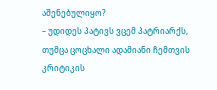აშენებულიყო?
– უდიდეს პატივს ვცემ პატრიარქს, თუმცა ცოცხალი ადამიანი ჩემთვის კრიტიკის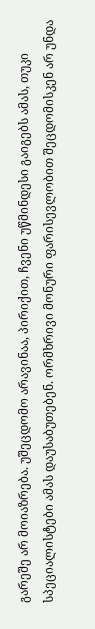გარეშე არ მოიაზრება. უშეცდომო არავინაა, პირიქით, ჩვენი უწმინდესი გაიგებს ამას, თუკი სპეციალისტები ამას დაუსაბუთებენ. ორმხრივი მონური ფარისევლობით შეცდომისკენ არ უნდა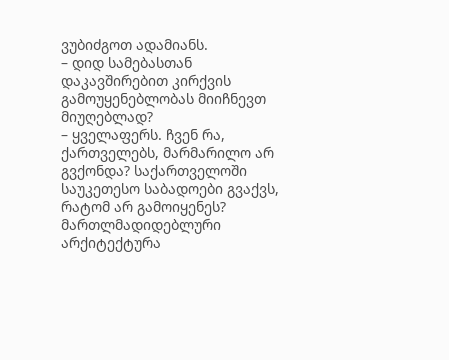ვუბიძგოთ ადამიანს.
– დიდ სამებასთან დაკავშირებით კირქვის გამოუყენებლობას მიიჩნევთ მიუღებლად?
– ყველაფერს. ჩვენ რა, ქართველებს, მარმარილო არ გვქონდა? საქართველოში საუკეთესო საბადოები გვაქვს, რატომ არ გამოიყენეს? მართლმადიდებლური არქიტექტურა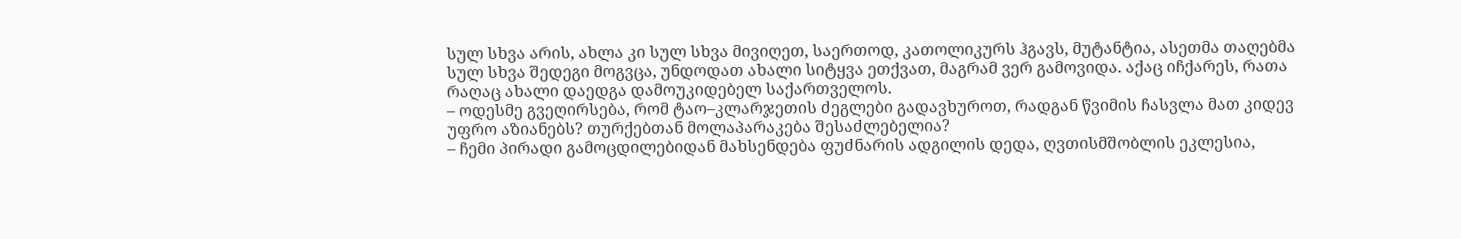სულ სხვა არის, ახლა კი სულ სხვა მივიღეთ, საერთოდ, კათოლიკურს ჰგავს, მუტანტია, ასეთმა თაღებმა სულ სხვა შედეგი მოგვცა, უნდოდათ ახალი სიტყვა ეთქვათ, მაგრამ ვერ გამოვიდა. აქაც იჩქარეს, რათა რაღაც ახალი დაედგა დამოუკიდებელ საქართველოს.
– ოდესმე გვეღირსება, რომ ტაო–კლარჯეთის ძეგლები გადავხუროთ, რადგან წვიმის ჩასვლა მათ კიდევ უფრო აზიანებს? თურქებთან მოლაპარაკება შესაძლებელია?
– ჩემი პირადი გამოცდილებიდან მახსენდება ფუძნარის ადგილის დედა, ღვთისმშობლის ეკლესია,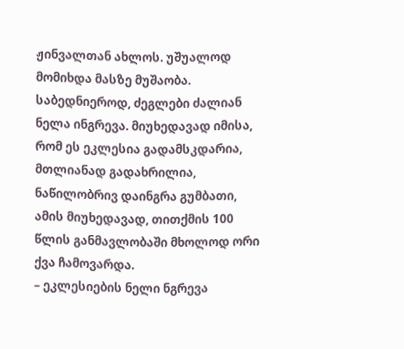ჟინვალთან ახლოს. უშუალოდ მომიხდა მასზე მუშაობა. საბედნიეროდ, ძეგლები ძალიან ნელა ინგრევა. მიუხედავად იმისა, რომ ეს ეკლესია გადამსკდარია, მთლიანად გადახრილია, ნაწილობრივ დაინგრა გუმბათი, ამის მიუხედავად, თითქმის 100 წლის განმავლობაში მხოლოდ ორი ქვა ჩამოვარდა.
– ეკლესიების ნელი ნგრევა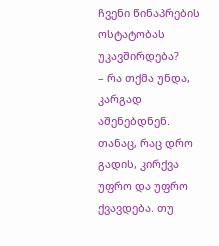ჩვენი წინაპრების ოსტატობას უკავშირდება?
– რა თქმა უნდა, კარგად აშენებდნენ. თანაც, რაც დრო გადის, კირქვა უფრო და უფრო ქვავდება. თუ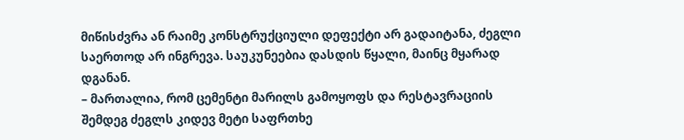მიწისძვრა ან რაიმე კონსტრუქციული დეფექტი არ გადაიტანა, ძეგლი საერთოდ არ ინგრევა. საუკუნეებია დასდის წყალი, მაინც მყარად დგანან.
– მართალია, რომ ცემენტი მარილს გამოყოფს და რესტავრაციის შემდეგ ძეგლს კიდევ მეტი საფრთხე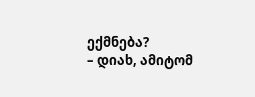ექმნება?
– დიახ, ამიტომ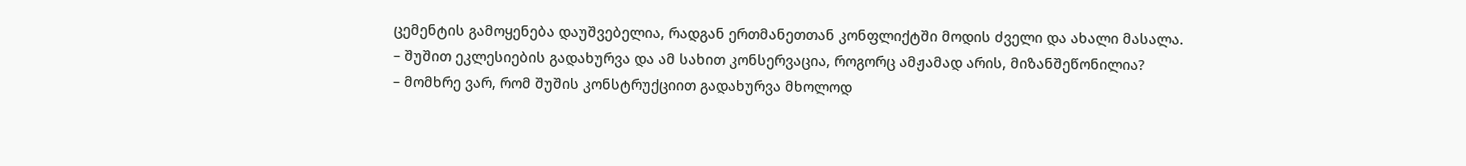ცემენტის გამოყენება დაუშვებელია, რადგან ერთმანეთთან კონფლიქტში მოდის ძველი და ახალი მასალა.
– შუშით ეკლესიების გადახურვა და ამ სახით კონსერვაცია, როგორც ამჟამად არის, მიზანშეწონილია?
– მომხრე ვარ, რომ შუშის კონსტრუქციით გადახურვა მხოლოდ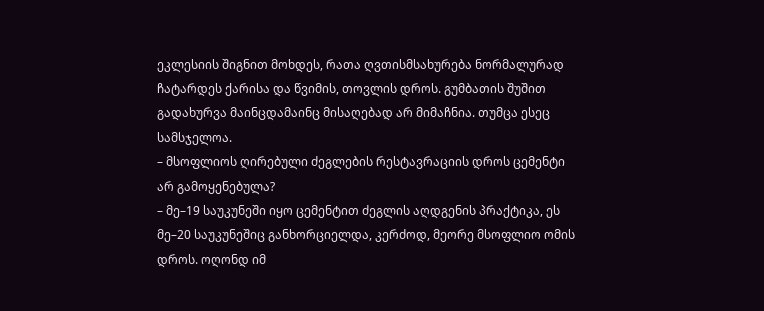ეკლესიის შიგნით მოხდეს, რათა ღვთისმსახურება ნორმალურად ჩატარდეს ქარისა და წვიმის, თოვლის დროს. გუმბათის შუშით გადახურვა მაინცდამაინც მისაღებად არ მიმაჩნია. თუმცა ესეც სამსჯელოა.
– მსოფლიოს ღირებული ძეგლების რესტავრაციის დროს ცემენტი არ გამოყენებულა?
– მე–19 საუკუნეში იყო ცემენტით ძეგლის აღდგენის პრაქტიკა, ეს მე–20 საუკუნეშიც განხორციელდა, კერძოდ, მეორე მსოფლიო ომის დროს. ოღონდ იმ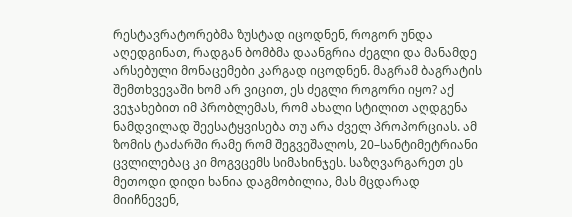რესტავრატორებმა ზუსტად იცოდნენ, როგორ უნდა აღედგინათ, რადგან ბომბმა დაანგრია ძეგლი და მანამდე არსებული მონაცემები კარგად იცოდნენ. მაგრამ ბაგრატის შემთხვევაში ხომ არ ვიცით, ეს ძეგლი როგორი იყო? აქ ვეჯახებით იმ პრობლემას, რომ ახალი სტილით აღდგენა ნამდვილად შეესატყვისება თუ არა ძველ პროპორციას. ამ ზომის ტაძარში რამე რომ შეგვეშალოს, 20–სანტიმეტრიანი ცვლილებაც კი მოგვცემს სიმახინჯეს. საზღვარგარეთ ეს მეთოდი დიდი ხანია დაგმობილია, მას მცდარად მიიჩნევენ,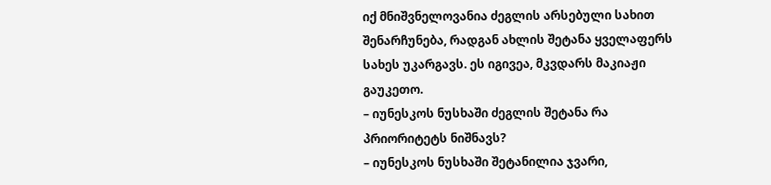იქ მნიშვნელოვანია ძეგლის არსებული სახით შენარჩუნება, რადგან ახლის შეტანა ყველაფერს სახეს უკარგავს. ეს იგივეა, მკვდარს მაკიაჟი გაუკეთო.
– იუნესკოს ნუსხაში ძეგლის შეტანა რა პრიორიტეტს ნიშნავს?
– იუნესკოს ნუსხაში შეტანილია ჯვარი,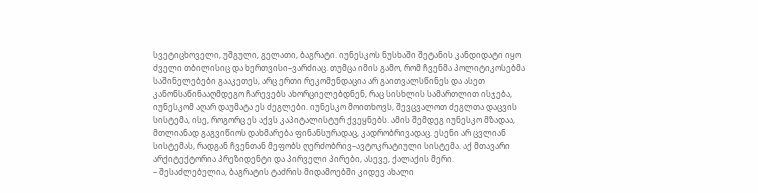სვეტიცხოველი, უშგული, გელათი, ბაგრატი. იუნესკოს ნუსხაში შეტანის კანდიდატი იყო ძველი თბილისიც და ხერთვისი–ვარძიაც. თუმცა იმის გამო, რომ ჩვენმა პოლიტიკოსებმა საშინელებები გააკეთეს, არც ერთი რეკომენდაცია არ გაითვალსწინეს და ასეთ კანონსაწინააღმდეგო ჩარევებს ახორციელებდნენ, რაც სისხლის სამართლით ისჯება, იუნესკომ აღარ დაუმატა ეს ძეგლები. იუნესკო მოითხოვს, შევცვალოთ ძეგლთა დაცვის სისტემა, ისე, როგორც ეს აქვს კაპიტალისტურ ქვეყნებს. ამის შემდეგ იუნესკო მზადაა, მთლიანად გაგვიწიოს დახმარება ფინანსურადაც, კადრობრივადაც. ესენი არ ცვლიან სისტემას, რადგან ჩვენთან მეფობს ღერძობრივ–ავტოკრატიული სისტემა. აქ მთავარი არქიტექტორია პრეზიდენტი და პირველი პირები, ასევე, ქალაქის მერი.
– შესაძლებელია, ბაგრატის ტაძრის მიდამოებში კიდევ ახალი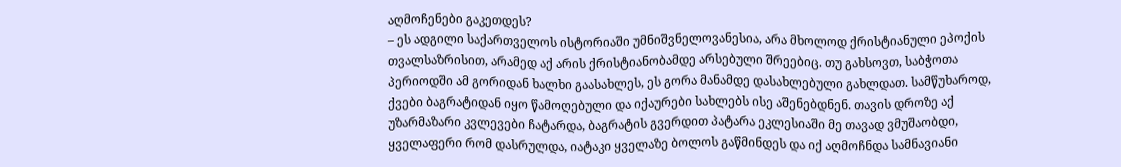აღმოჩენები გაკეთდეს?
– ეს ადგილი საქართველოს ისტორიაში უმნიშვნელოვანესია, არა მხოლოდ ქრისტიანული ეპოქის თვალსაზრისით, არამედ აქ არის ქრისტიანობამდე არსებული შრეებიც. თუ გახსოვთ, საბჭოთა პერიოდში ამ გორიდან ხალხი გაასახლეს, ეს გორა მანამდე დასახლებული გახლდათ. სამწუხაროდ, ქვები ბაგრატიდან იყო წამოღებული და იქაურები სახლებს ისე აშენებდნენ. თავის დროზე აქ უზარმაზარი კვლევები ჩატარდა, ბაგრატის გვერდით პატარა ეკლესიაში მე თავად ვმუშაობდი, ყველაფერი რომ დასრულდა, იატაკი ყველაზე ბოლოს გაწმინდეს და იქ აღმოჩნდა სამნავიანი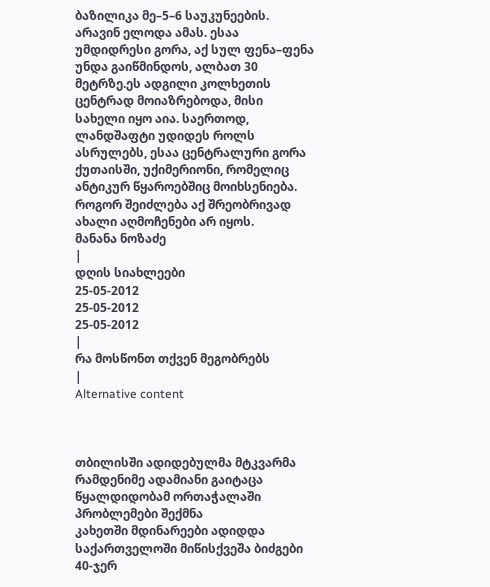ბაზილიკა მე–5–6 საუკუნეების. არავინ ელოდა ამას. ესაა უმდიდრესი გორა, აქ სულ ფენა–ფენა უნდა გაიწმინდოს, ალბათ 30 მეტრზე.ეს ადგილი კოლხეთის ცენტრად მოიაზრებოდა, მისი სახელი იყო აია. საერთოდ, ლანდშაფტი უდიდეს როლს ასრულებს, ესაა ცენტრალური გორა ქუთაისში, უქიმერიონი, რომელიც ანტიკურ წყაროებშიც მოიხსენიება. როგორ შეიძლება აქ შრეობრივად ახალი აღმოჩენები არ იყოს.
მანანა ნოზაძე
|
დღის სიახლეები
25-05-2012
25-05-2012
25-05-2012
|
რა მოსწონთ თქვენ მეგობრებს
|
Alternative content



თბილისში ადიდებულმა მტკვარმა რამდენიმე ადამიანი გაიტაცა
წყალდიდობამ ორთაჭალაში პრობლემები შექმნა
კახეთში მდინარეები ადიდდა
საქართველოში მიწისქვეშა ბიძგები 40-ჯერ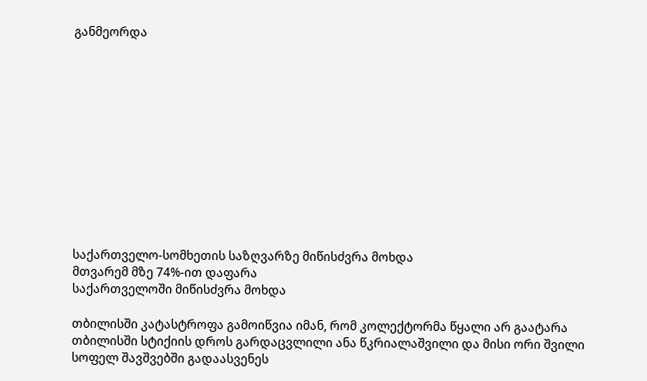განმეორდა












საქართველო-სომხეთის საზღვარზე მიწისძვრა მოხდა
მთვარემ მზე 74%-ით დაფარა
საქართველოში მიწისძვრა მოხდა

თბილისში კატასტროფა გამოიწვია იმან, რომ კოლექტორმა წყალი არ გაატარა
თბილისში სტიქიის დროს გარდაცვლილი ანა წკრიალაშვილი და მისი ორი შვილი სოფელ შავშვებში გადაასვენეს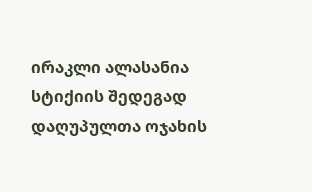ირაკლი ალასანია სტიქიის შედეგად დაღუპულთა ოჯახის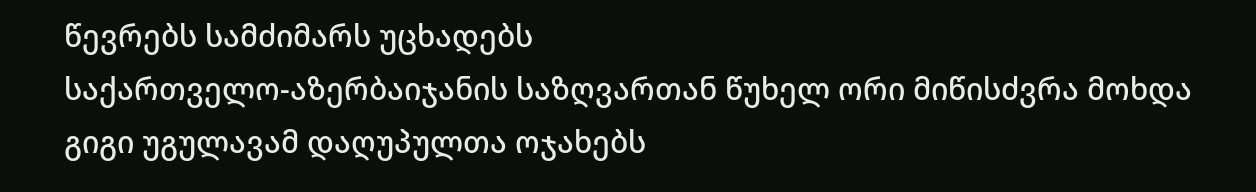წევრებს სამძიმარს უცხადებს
საქართველო-აზერბაიჯანის საზღვართან წუხელ ორი მიწისძვრა მოხდა
გიგი უგულავამ დაღუპულთა ოჯახებს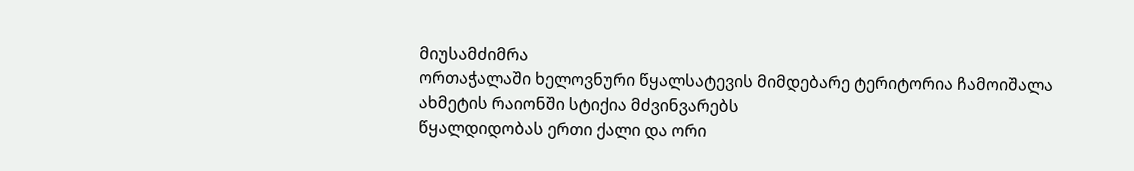მიუსამძიმრა
ორთაჭალაში ხელოვნური წყალსატევის მიმდებარე ტერიტორია ჩამოიშალა
ახმეტის რაიონში სტიქია მძვინვარებს
წყალდიდობას ერთი ქალი და ორი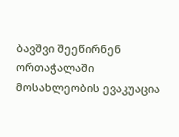ბავშვი შეეწირნენ
ორთაჭალაში მოსახლეობის ევაკუაცია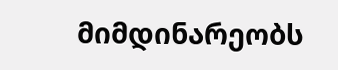მიმდინარეობს